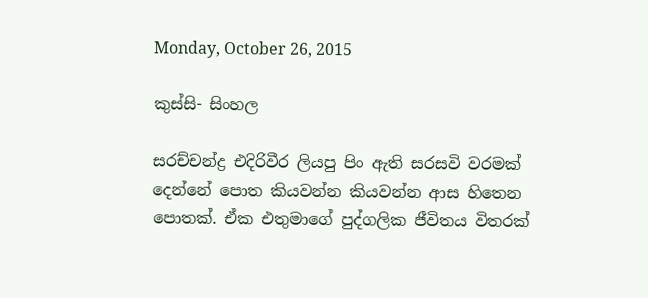Monday, October 26, 2015

කුස්සි- සිංහල

සරච්චන්ද්‍ර එදිරිවීර ලියපු පිං ඇති සරසවි වරමක් දෙන්නේ පොත කියවන්න කියවන්න ආස හිතෙන පොතක්. ඒක එතුමාගේ පුද්ගලික ජීවිතය විතරක්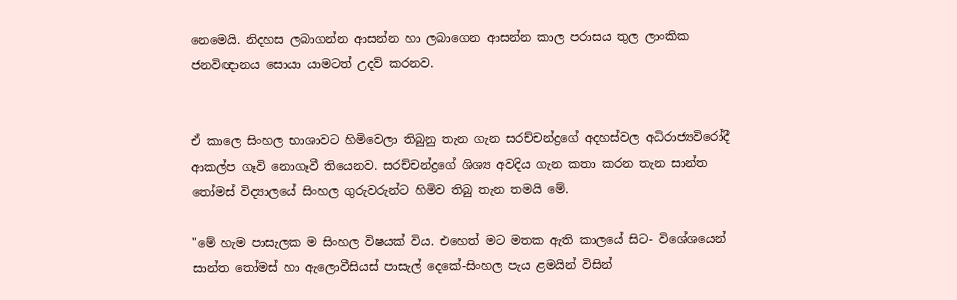නෙමෙයි. නිදහස ලබාගන්න ආසන්න හා ලබාගෙන ආසන්න කාල පරාසය තුල ලාංකික ජනවිඥානය සොයා යාමටත් උදව් කරනව.


ඒ කාලෙ සිංහල භාශාවට හිමිවෙලා තිබුනු තැන ගැන සරච්චන්ද්‍රගේ අදහස්වල අධිරාජ්‍යවිරෝදී ආකල්ප ගෑවි නොගෑවී තියෙනව. සරච්චන්ද්‍ර‍ගේ ශිශ්‍ය අවදිය ගැන කතා කරන තැන සාන්ත තෝමස් විද්‍යාලයේ සිංහල ගුරුවරුන්ට හිමිව තිබු තැන තමයි මේ.

"මේ හැම පාසැලක ම සිංහල විෂයක් විය. එහෙත් මට මතක ඇති කාලයේ සිට- විශේශයෙන් සාන්ත තෝමස් හා ඇලොවීසියස් පාසැල් දෙකේ-සිංහල පැය ළමයින් විසින්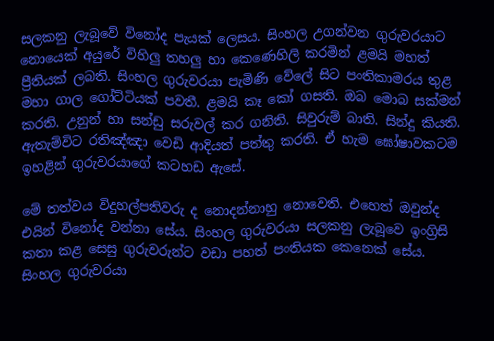සලකනු ලැබූවේ විනෝද පැයක් ලෙසය. සිංහල උගන්වන ගුරුවරයාට නොයෙක් අයුරේ විහිලු තහලු හා කෙණෙහිලි කරමින් ළමයි මහත් ප්‍රීතියක් ලබති. සිංහල ගුරුවරයා පැමිණි වේලේ සිට පංතිකාමරය තුළ මහා ගාල ගෝට්ටියක් පවතී. ළමයි කෑ කෝ ගසති. ඔබ මොබ සක්මන් කරති. උනුන් හා සන්ඩු සරුවල් කර ගනිති. සිවුරුම් බාති. සින්දු කියති. ඇතැම්විට රතිඤ්ඤා වෙඩි ආදියත් පත්තු කරති. ඒ හැම ඝෝෂාවකටම ඉහළින් ගුරුවරයාගේ කටහඩ ඇසේ.

මේ තත්වය විදුහල්පතිවරු ද නොදන්නාහු නොවෙති. එහෙත් ඔවුන්ද එයින් විනෝද වන්නා සේය. සිංහල ගුරුවරයා සලකනු ලැබූවෙ ඉංග්‍රිසි කතා කළ සෙසු ගුරුවරුන්ට වඩා පහත් පංතියක කෙනෙක් සේය. සිංහල ගුරුවරයා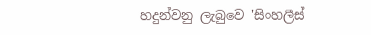හදුන්වනු ලැබුවෙ 'සිංහලීස්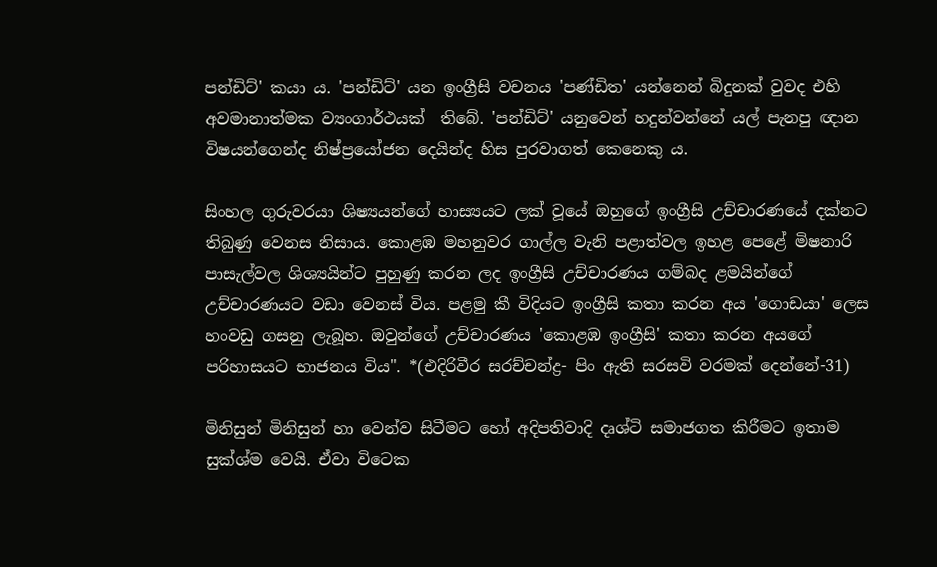පන්ඩිට්' කයා ය. 'පන්ඩිට්' යන ඉංග්‍රීසි වචනය 'පණ්ඩිත' යන්නෙන් බිදුනක් වුවද එහි අවමානාත්මක ව්‍යංගාර්ථයක්  තිබේ. 'පන්ඩිට්' යනුවෙන් හදුන්වන්නේ යල් පැනපු ඥාන විෂයන්ගෙන්ද නිෂ්ප්‍රයෝජන දෙයින්ද හිස පුරවාගත් කෙනෙකු ය.

සිංහල ගුරුවරයා ශිෂ්‍යයන්ගේ හාස්‍යයට ලක් වූයේ ඔහුගේ ඉංග්‍රීසි උච්චාරණයේ දක්නට තිබුණු වෙනස නිසාය. කොළඹ මහනුවර ගාල්ල වැනි පළාත්වල ඉහළ පෙළේ මිෂනාරි පාසැල්වල ශිශ්‍යයින්ට පුහුණු කරන ලද ඉංග්‍රීසි උච්චාරණය ගම්බද ළමයින්ගේ උච්චාරණයට වඩා වෙනස් විය. පළමු කී විදියට ඉංග්‍රීසි කතා කරන අය 'ගොඩයා' ලෙස හංවඩු ගසනු ලැබූහ. ඔවුන්ගේ උච්චාරණය 'කොළඹ ඉංග්‍රීසි' කතා කරන අයගේ පරිහාසයට භාජනය විය". *(එදිරිවීර සරච්චන්ද්‍ර- පිං ඇති සරසවි වරමක් දෙන්නේ-31)

මිනිසුන් මිනිසුන් හා වෙන්ව සිටීමට හෝ අදිපතිවාදි දෘශ්ටි සමාජගත කිරීමට ඉතාම සුක්ශ්ම වෙයි. ඒවා විටෙක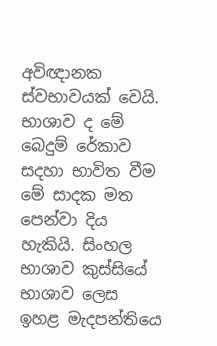අවිඥානක ස්වභාවයක් වෙයි. භාශාව ද මේ බෙදුම් රේකාව සදහා භාවිත වීම මේ සාදක මත පෙන්වා දිය හැකියි. සිංහල භාශාව ‍කුස්සියේ භාශාව ලෙස  ඉහළ මැදපන්තියෙ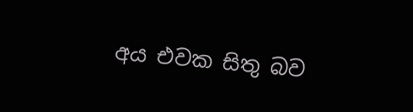අය එවක සිතු බව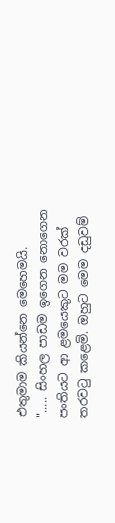එතුමාම කියන්නෙ මෙහෙමයි.
"..... සිංහල පාඩම ඉගෙන නොගෙන පංතියට ආ ළමයෙකුට මම වරක් තරවටු කළෙමි. ඔහුට මෙම දඩුවම්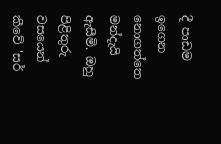දී පාඩම ඉගෙන නොගත්තෙ මන්දැයි ඇසීමි. ඔහු පිළිතුරු වසයෙන් කීවේ 'සර්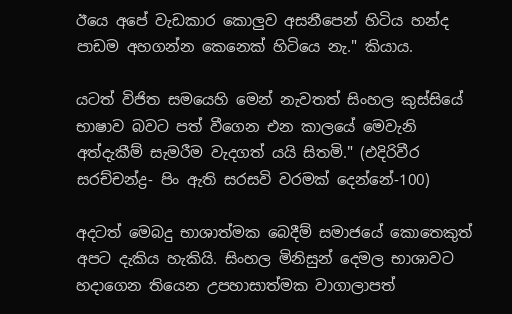ඊයෙ අපේ වැඩකාර කොලුව අසනීපෙන් හිටිය හන්ද පාඩම අහගන්න කෙනෙක් හිටියෙ නැ." කියාය.

යටත් විජිත සමයෙහි මෙන් නැවතත් සිංහල කුස්සියේ භාෂාව බවට පත් වීගෙන එන කාලයේ මෙවැනි අත්දැකීම් සැමරීම වැදගත් යයි සිතමි." (එදිරිවීර සරච්චන්ද්‍ර- පිං ඇති සරසවි වරමක් දෙන්නේ-100)

අදටත් මෙබදු භාශාත්මක බෙදීම් සමාජයේ කොතෙකුත් අපට දැකිය හැකියි. සිංහල මිනිසුන් දෙමල භාශාවට හදාගෙන තියෙන උපහාසාත්මක වාගාලාපත්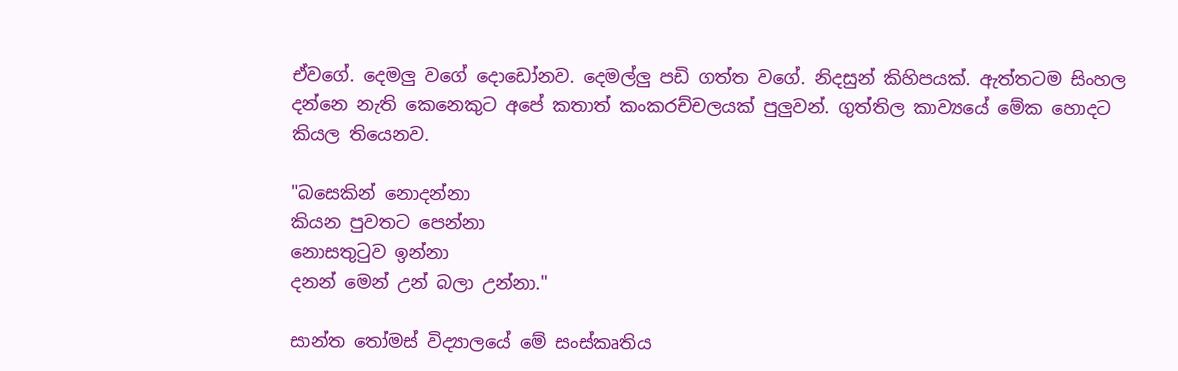ඒවගේ. දෙමලු වගේ දොඩෝනව. දෙමල්ලු පඩි ගත්ත වගේ. නිදසුන් කිහිපයක්. ඇත්තටම සිංහල දන්නෙ නැති කෙනෙකුට අපේ කතාත් කංකරච්චලයක් පුලුවන්. ගුත්තිල කාව්‍යයේ මේක හොදට කියල තියෙනව.

"බසෙකින් නොදන්නා
කියන පුවතට පෙන්නා
නොසතුටුව ඉන්නා
දනන් මෙන් උන් බලා උන්නා."

සාන්ත තෝමස් විද්‍යාලයේ මේ සංස්කෘතිය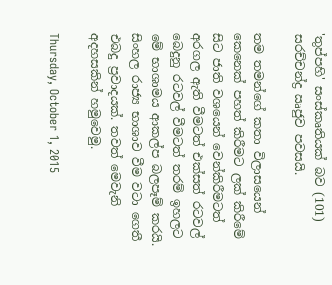'තුප්පහි' සංස්කෘතියක් බව (101) සරච්චන්ද්‍ර ඍජුව පවසයි.

තම තමන්ගේ කතා විලාසයෙන් කෙනෙක් පහත් කිරීමට ලක් කිරීමේ සිට ජාති වශයෙන් වෙන්කිරීමටත් අරගල ඇති වීමටත් එක්සත් රටවල් බෙදුනු රටවල් වීමටත් තරම් ඉහලට මේ භාශාමය ආකල්ප බලපෑම් කරයි. සිංහල රාජ්‍ය භාශාව වීම වටා ගෙතී එබදු ප්‍රවාදයක්. තවත් මෙවැනි අදහසකින් හමුවෙමු.

Thursday, October 1, 2015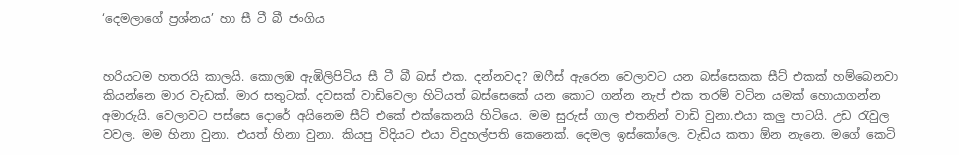‘දෙමලාගේ ප්‍රශ්නය’ හා සී ටී බී ජංගිය


හරියටම හතරයි කාලයි. කොලඹ ඇඹිලිපිටිය සී ටී බී බස් එක. දන්නවද? ඔෆීස් ඇරෙන වෙලාවට යන බස්සෙකක සීට් එකක් හම්බෙනවා කියන්නෙ මාර වැඩක්. මාර සතුටක්. දවසක් වාඩිවෙලා හිටියත් බස්සෙකේ යන කොට ගන්න නැප් එක තරම් වටින යමක් හොයාගන්න අමාරුයි. වෙලාවට පස්‍සෙ දොරේ අයිනෙම සීට් එකේ එක්කෙනයි හිටියෙ. මම සුරුස් ගාල එතනින් වාඩි වුනා.එයා කලු පාටයි. උඩ රැවුල වවල. මම හිනා වුනා. එයත් හිනා වුනා. කියපු විදියට එයා විදුහල්පති කෙනෙක්. දෙමල ඉස්‍කෝලෙ. වැඩිය කතා ඕන නැනෙ. මගේ කෙටි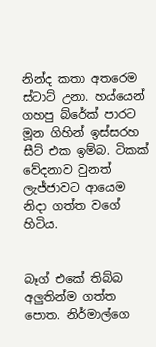නින්ද කතා අතරෙම ස්ටාට් උනා. හය්යෙන් ගහපු බ්රේක් පාරට මූන ගිහින් ඉස්සරහ සීට් එක ඉම්බ. ටිකක් වේදනාව වුනත් ලැජ්ජාවට ආයෙම නිදා ගත්ත වගේ හිටිය.


බෑග් එකේ තිබ්බ අලුතින්ම ගත්ත පොත. නිර්මාල්ගෙ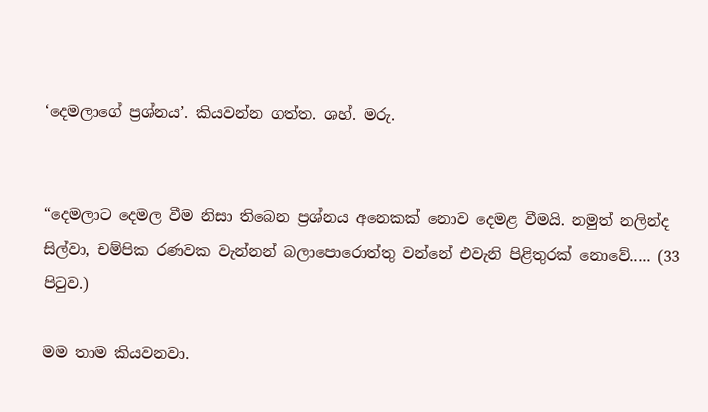‘දෙමලාගේ ප්‍රශ්නය’. කියවන්න ගත්ත. ශහ්. මරු.


“දෙමලාට දෙමල වීම නිසා තිබෙන ප්‍රශ්නය අනෙකක් නොව දෙමළ වීමයි. නමුත් නලින්ද සිල්වා, චම්පික රණවක වැන්නන් බලාපොරොත්තු වන්නේ එවැනි පිළිතුරක් නොවේ..... (33 පිටුව.)

මම තාම කියවනවා‍.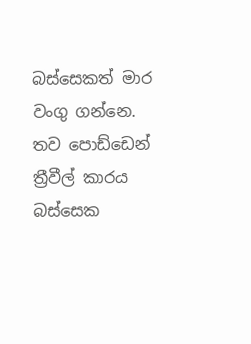බස්සෙකත් මාර වංගු ගන්නෙ. තව පොඩ්ඩෙන් ත්‍රීවීල් කාරය බස්සෙක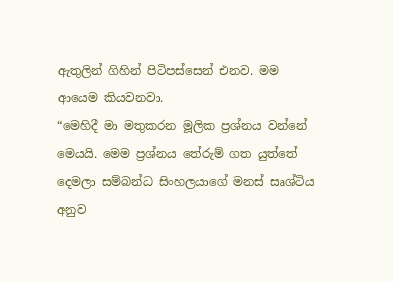ඇතුලින් ගිහින් පිටිපස්සෙන් එනව. මම ආයෙම කියවනවා.
“මෙහිදී මා මතුකරන මූලික ප්‍රශ්නය වන්නේ මෙයයි. මෙම ප්‍රශ්නය තේරුම් ගත යුත්තේ දෙමලා සම්බන්ධ සිංහලයාගේ මනස් සෘශ්ටිය අනුව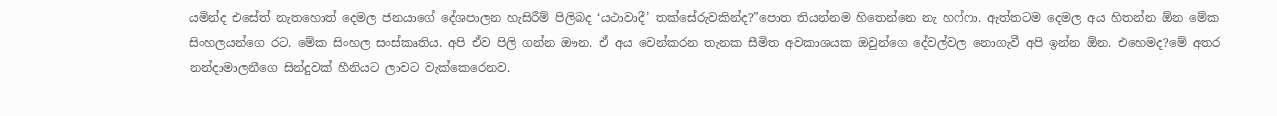යමින්ද එසේත් නැතහොත් දෙමල ජනයා‍ගේ දේශපාලන හැසිරීම් පිලිබද ‘යථාවාදී’ තක්සේරුවකින්ද?”පොත තියන්නම හිතෙන්නෙ නැ හෆ්ෆා. ඇත්තටම දෙමල අය හිතන්න ඕන මේක සිංහලයන්ගෙ රට. මේක සිංහල සංස්කෘතිය. අපි ඒව පිලි ගන්න ඖන. ඒ අය වෙන්කරන තැනක සීමිත අවකාශයක ඔවුන්ගෙ දේවල්වල නොගැවී අපි ඉන්න ඕන. එහෙමද?මේ අතර නන්දාමාලනීගෙ සින්දුවක් හීනියට ලාවට වැක්කෙරෙනව.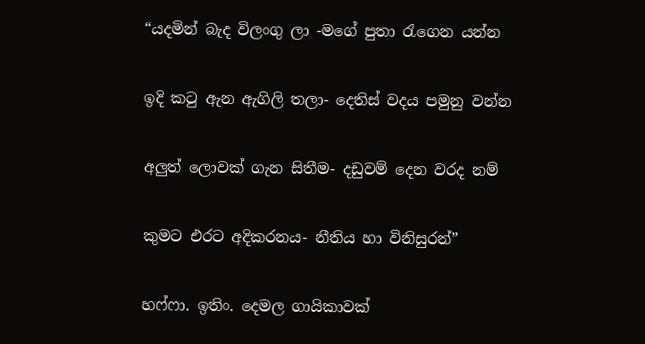“යදමින් බැද විලංගු ලා -මගේ පුතා රැගෙන යන්න

ඉදි කටු ඇන ඇගිලි තලා- දෙතිස් වදය පමුනු වන්න

අලුත් ලොවක් ගැන සිතීම- දඩුවම් දෙන වරද නම්

කුමට එරට අදිකරනය- නීතිය හා විනිසුරන්”

හ‍ෆ්ෆා. ඉතිං. දෙමල ගායිකාවක්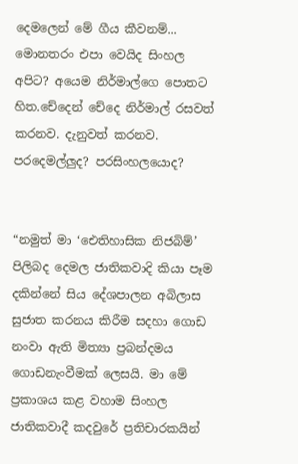දෙමලෙන් මේ ගීය කීවනම්... මොනතරං එපා වෙයිද සිංහල අපිට? අයෙම නිර්මාල්ගෙ පොතට හිත.චේදෙන් චේදෙ නිර්මාල් රසවත් කරනව. දැනුවත් කරනව. පරදෙමල්ලුද? පරසිංහලයොද?


“නමුත් මා ‘ඓතිහාසික නිජබිම්’ පිලිබද දෙමල ජාතිකවාදි කියා පෑම දකින්නේ සිය දේශපාලන අබිලාස සුජාත කරනය කිරීම සදහා ගොඩ නංවා ඇති මිත්‍යා ප්‍රබන්දමය ගොඩනැංවීමක් ලෙසයි. මා මේ ප්‍රකාශය කළ වහාම සිංහල ජාතිකවාදී කදවුරේ ප්‍රතිචාරකයින්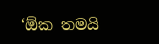‘ඕක තමයි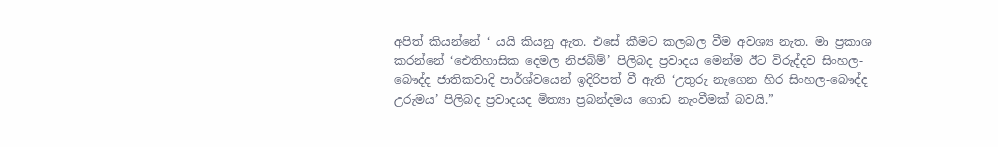අපිත් කියන්නේ ‘ යයි කියනු ඇත. එසේ කීමට කලබල වීම අවශ්‍ය නැත. මා ප්‍රකාශ කරන්නේ ‘ඓතිහාසික දෙමල නිජබිම්’ පිලිබද ප්‍රවාදය මෙන්ම ඊට විරුද්දව සිංහල-බෞද්ද ජාතිකවාදි පාර්ශ්වයෙන් ඉදිරිපත් වී ඇති ‘උතුරු නැගෙන හිර සිංහල-බෞද්ද උරුමය’ පිලිබද ප්‍රවාදයද මිත්‍යා ප්‍රබන්දමය ගොඩ නැංවීමක් බවයි.”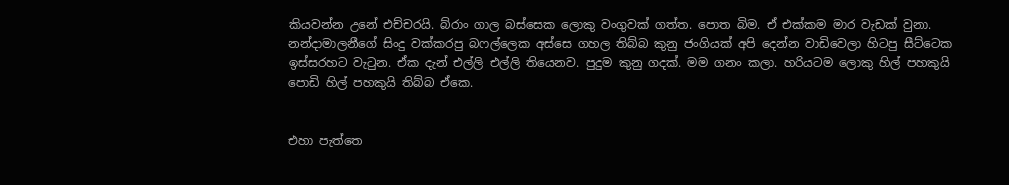කියවන්න උනේ එච්චරයි. බ්රාං ගාල බස්සෙක ලොකු වංගුවක් ගත්ත. පොත බිම. ඒ එක්කම මාර වැඩක් වුනා. නන්දාමාලනීගේ සිංදු වක්කරපු බෆල්ලෙක අස්සෙ ගහල තිබ්බ කුනු ජංගියක් අපි දෙන්න වාඩිවෙලා හිටපු සීට්ටෙක ඉස්සරහට වැටුන. ඒක දැන් එල්ලි එල්ලි තියෙනව. පුදුම කුනු ගදක්. මම ගනං කලා. හරියටම ලොකු හිල් පහකුයි පොඩි හිල් පහකුයි තිබ්බ ඒකෙ.


එහා පැත්තෙ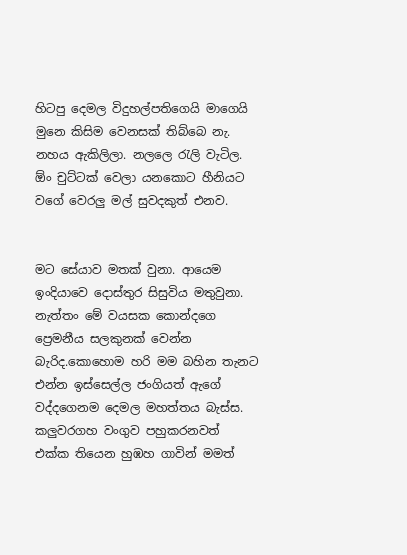හිටපු දෙමල විදුහල්පතිගෙයි මාගෙයි මුනෙ කිසිම වෙනසක් තිබ්බෙ නැ. නහය ඇකිලිලා. නලලෙ රැලි වැටිල. ඕං චුට්ටක් වෙලා යන‍කොට හීනියට වගේ වෙරලු මල් සුවදකුත් එනව.


මට සේයාව මතක් වුනා. ආයෙම ඉංදියාවෙ දොස්තුර සිසුවිය මතුවුනා.
නැත්තං මේ වයසක කොන්දගෙ ප්‍රෙමනීය සලකුනක් වෙන්න බැරිද.කොහොම හරි මම බහින තැනට එන්න ඉස්සෙල්ල ජංගියත් ඇගේ වද්දගෙනම දෙමල මහත්තය බැස්ස. කලුවරගහ වංගුව පහුකරනවත් එක්ක තියෙන හුඹහ ගාවින් මමත්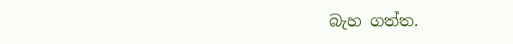බැහ ගත්ත.